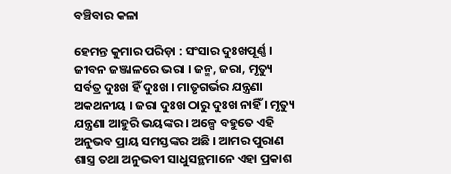ବଞ୍ଚିବାର କଳା

ହେମନ୍ତ କୁମାର ପରିଡ଼ା : ସଂସାର ଦୁଃଖପୂର୍ଣ୍ଣ । ଜୀବନ ଜଞ୍ଜାଳରେ ଭରା । ଜନ୍ମ, ଜରା, ମୃତ୍ୟୁ ସର୍ବତ୍ର ଦୁଃଖ ହିଁ ଦୁଃଖ । ମାତୃଗର୍ଭର ଯନ୍ତ୍ରଣା ଅକଥନୀୟ । ଜରା ଦୁଃଖ ଠାରୁ ଦୁଃଖ ନାହିଁ । ମୃତ୍ୟୁ ଯନ୍ତ୍ରଣା ଆହୁରି ଭୟଙ୍କର । ଅଳ୍ପେ ବହୁତେ ଏହି ଅନୁଭବ ପ୍ରାୟ ସମସ୍ତଙ୍କର ଅଛି । ଆମର ପୁରାଣ ଶାସ୍ତ୍ର ତଥା ଅନୁଭବୀ ସାଧୁସନ୍ଥମାନେ ଏହା ପ୍ରକାଶ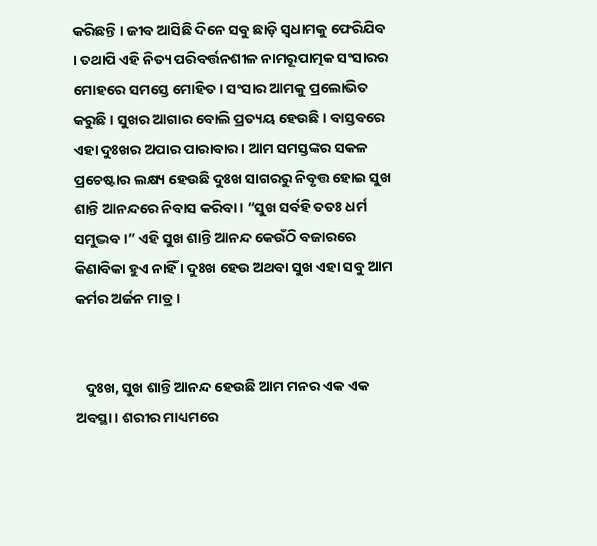କରିଛନ୍ତି । ଜୀବ ଆସିଛି ଦିନେ ସବୁ ଛାଡ଼ି ସ୍ୱଧାମକୁ ଫେରିଯିବ । ତଥାପି ଏହି ନିତ୍ୟ ପରିବର୍ତ୍ତନଶୀଳ ନାମରୂପାତ୍ମକ ସଂସାରର ମୋହରେ ସମସ୍ତେ ମୋହିତ । ସଂସାର ଆମକୁ ପ୍ରଲୋଭିତ କରୁଛି । ସୁଖର ଆଗାର ବୋଲି ପ୍ରତ୍ୟୟ ହେଉଛି । ବାସ୍ତବରେ ଏହା ଦୁଃଖର ଅପାର ପାରାବାର । ଆମ ସମସ୍ତଙ୍କର ସକଳ ପ୍ରଚେଷ୍ଟାର ଲକ୍ଷ୍ୟ ହେଉଛି ଦୁଃଖ ସାଗରରୁ ନିବୃତ୍ତ ହୋଇ ସୁଖ ଶାନ୍ତି ଆନନ୍ଦରେ ନିବାସ କରିବା । “ସୁଖ ସର୍ବହି ତତଃ ଧର୍ମ ସମୁଦ୍ଭବ ।” ଏହି ସୁଖ ଶାନ୍ତି ଆନନ୍ଦ କେଉଁଠି ବଜାରରେ କିଣାବିକା ହୁଏ ନାହିଁ । ଦୁଃଖ ହେଉ ଅଥବା ସୁଖ ଏହା ସବୁ ଆମ କର୍ମର ଅର୍ଜନ ମାତ୍ର ।


   ଦୁଃଖ, ସୁଖ ଶାନ୍ତି ଆନନ୍ଦ ହେଉଛି ଆମ ମନର ଏକ ଏକ ଅବସ୍ଥା । ଶରୀର ମାଧ୍ୟମରେ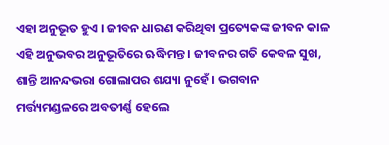ଏହା ଅନୁଭୂତ ହୁଏ । ଜୀବନ ଧାରଣ କରିଥିବା ପ୍ରତ୍ୟେକଙ୍କ ଜୀବନ କାଳ ଏହି ଅନୁଭବର ଅନୁଭୂତିରେ ଋଦ୍ଧିମନ୍ତ । ଜୀବନର ଗତି କେବଳ ସୁଖ, ଶାନ୍ତି ଆନନ୍ଦଭରା ଗୋଲାପର ଶଯ୍ୟା ନୁହେଁ । ଭଗବାନ ମର୍ତ୍ତ୍ୟମଣ୍ଡଳରେ ଅବତୀର୍ଣ୍ଣ ହେଲେ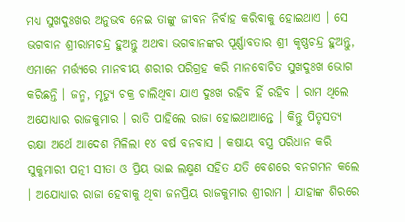ମଧ୍ୟ ସୁଖଦୁଃଖର ଅନୁଭବ ନେଇ ତାଙ୍କୁ ଜୀବନ ନିର୍ବାହ କରିବାକୁ ହୋଇଥାଏ । ସେ ଭଗବାନ ଶ୍ରୀରାମଚନ୍ଦ୍ର ହୁଅନ୍ତୁ ଅଥବା ଭଗବାନଙ୍କର ପୂର୍ଣ୍ଣାବତାର ଶ୍ରୀ କୃଷ୍ଣଚନ୍ଦ୍ର ହୁଅନ୍ତୁ, ଏମାନେ ମର୍ତ୍ତ୍ୟରେ ମାନବୀୟ ଶରୀର ପରିଗ୍ରହ କରି ମାନବୋଚିତ ସୁଖଦୁଃଖ ଭୋଗ କରିଛନ୍ତି । ଜନ୍ମ, ମୃତ୍ୟୁ ଚକ୍ର ଚାଲିଥିବା ଯାଏ ଦୁଃଖ ରହିବ ହିଁ ରହିବ । ରାମ ଥିଲେ ଅଯୋଧ୍ୟାର ରାଜକୁମାର । ରାତି ପାହିଲେ ରାଜା ହୋଇଥାଆନ୍ତେ । କିନ୍ତୁ ପିତୃସତ୍ୟ ରକ୍ଷା ଅର୍ଥେ ଆଦେଶ ମିଳିଲା ୧୪ ବର୍ଷ ବନବାସ । କଷାୟ ବସ୍ତ୍ର ପରିଧାନ କରି ସୁକୁମାରୀ ପତ୍ନୀ ସୀତା ଓ ପ୍ରିୟ ଭାଇ ଲକ୍ଷ୍ମଣ ସହିତ ଯତି ବେଶରେ ବନଗମନ କଲେ । ଅଯୋଧ୍ୟାର ରାଜା ହେବାକୁ ଥିବା ଜନପ୍ରିୟ ରାଜକୁମାର ଶ୍ରୀରାମ । ଯାହାଙ୍କ ଶିରରେ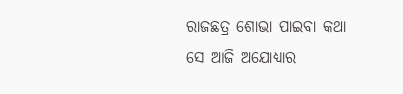ରାଜଛତ୍ର ଶୋଭା ପାଇବା କଥା ସେ ଆଜି ଅଯୋଧ୍ୟାର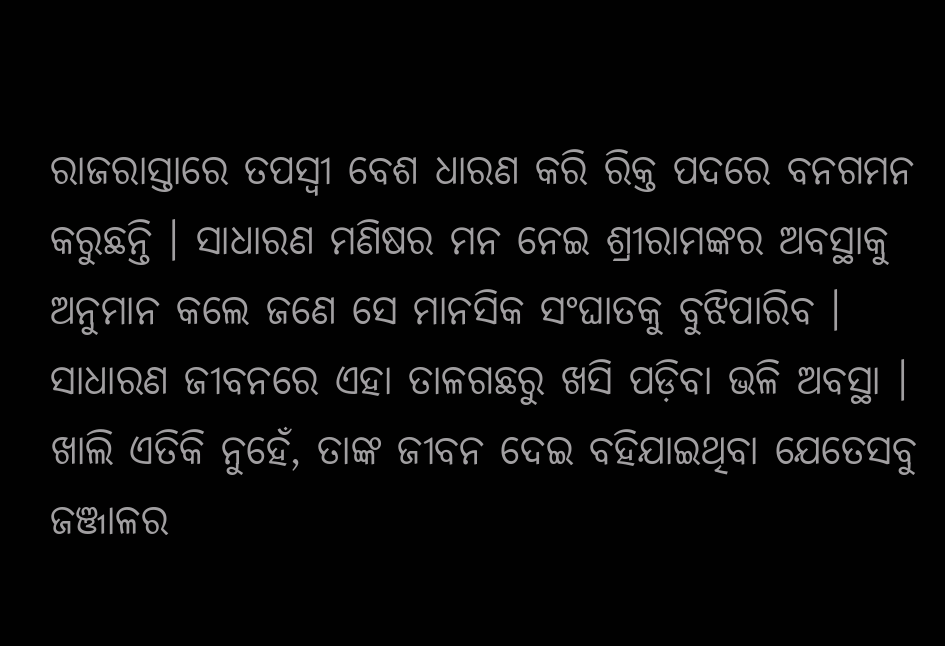ରାଜରାସ୍ତାରେ ତପସ୍ୱୀ ବେଶ ଧାରଣ କରି ରିକ୍ତ ପଦରେ ବନଗମନ କରୁଛନ୍ତି । ସାଧାରଣ ମଣିଷର ମନ ନେଇ ଶ୍ରୀରାମଙ୍କର ଅବସ୍ଥାକୁ ଅନୁମାନ କଲେ ଜଣେ ସେ ମାନସିକ ସଂଘାତକୁ ବୁଝିପାରିବ । ସାଧାରଣ ଜୀବନରେ ଏହା ତାଳଗଛରୁ ଖସି ପଡ଼ିବା ଭଳି ଅବସ୍ଥା । ଖାଲି ଏତିକି ନୁହେଁ, ତାଙ୍କ ଜୀବନ ଦେଇ ବହିଯାଇଥିବା ଯେତେସବୁ ଜଞ୍ଜାଳର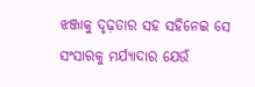ଝଞ୍ଜାକୁ ଦୃଢ଼ତାର ସହ ସହିନେଇ ସେ ସଂସାରକୁ ମର୍ଯ୍ୟାଦାର ଯେଉଁ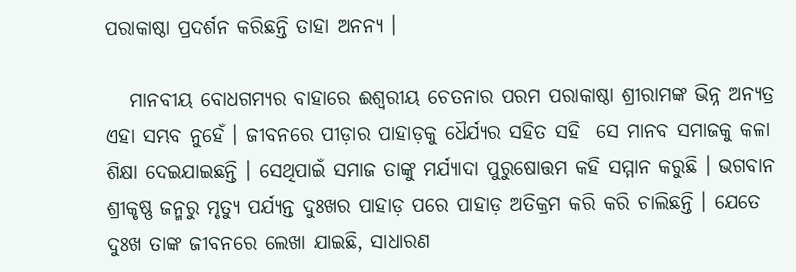ପରାକାଷ୍ଠା ପ୍ରଦର୍ଶନ କରିଛନ୍ତି ତାହା ଅନନ୍ୟ ।

   ମାନବୀୟ ବୋଧଗମ୍ୟର ବାହାରେ ଈଶ୍ୱରୀୟ ଚେତନାର ପରମ ପରାକାଷ୍ଠା ଶ୍ରୀରାମଙ୍କ ଭିନ୍ନ ଅନ୍ୟତ୍ର ଏହା ସମ୍ଭବ ନୁହେଁ । ଜୀବନରେ ପୀଡ଼ାର ପାହାଡ଼କୁ ଧୈର୍ଯ୍ୟର ସହିତ ସହି  ସେ ମାନବ ସମାଜକୁ କଳା ଶିକ୍ଷା ଦେଇଯାଇଛନ୍ତି । ସେଥିପାଇଁ ସମାଜ ତାଙ୍କୁ ମର୍ଯ୍ୟାଦା ପୁରୁଷୋତ୍ତମ କହି ସମ୍ମାନ କରୁଛି । ଭଗବାନ ଶ୍ରୀକୃଷ୍ଣ ଜନ୍ମରୁ ମୃତ୍ୟୁ ପର୍ଯ୍ୟନ୍ତ ଦୁଃଖର ପାହାଡ଼ ପରେ ପାହାଡ଼ ଅତିକ୍ରମ କରି କରି ଚାଲିଛନ୍ତି । ଯେତେ ଦୁଃଖ ତାଙ୍କ ଜୀବନରେ ଲେଖା ଯାଇଛି, ସାଧାରଣ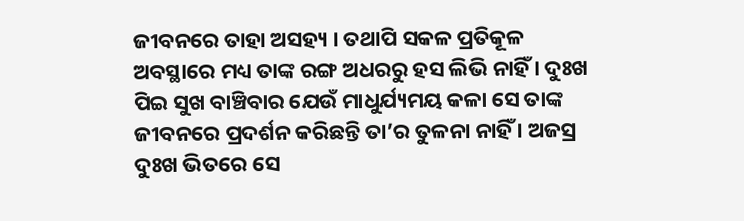ଜୀବନରେ ତାହା ଅସହ୍ୟ । ତଥାପି ସକଳ ପ୍ରତିକୂଳ ଅବସ୍ଥାରେ ମଧ୍ୟ ତାଙ୍କ ରଙ୍ଗ ଅଧରରୁ ହସ ଲିଭି ନାହିଁ । ଦୁଃଖ ପିଇ ସୁଖ ବାଞ୍ଚିବାର ଯେଉଁ ମାଧୁର୍ଯ୍ୟମୟ କଳା ସେ ତାଙ୍କ ଜୀବନରେ ପ୍ରଦର୍ଶନ କରିଛନ୍ତି ତା’ର ତୁଳନା ନାହିଁ । ଅଜସ୍ର ଦୁଃଖ ଭିତରେ ସେ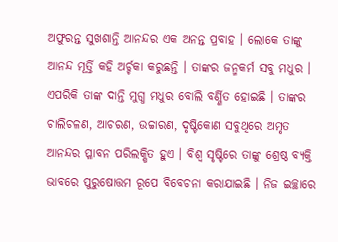ଅଫୁରନ୍ତ ସୁଖଶାନ୍ତି ଆନନ୍ଦର ଏକ ଅନନ୍ତ ପ୍ରବାହ । ଲୋକେ ତାଙ୍କୁ ଆନନ୍ଦ ମୂର୍ତ୍ତି କହି ଅର୍ଚ୍ଚକା କରୁଛନ୍ତି । ତାଙ୍କର ଜନ୍ମକର୍ମ ସବୁ ମଧୁର । ଏପରିକି ତାଙ୍କ ଦାନ୍ତି ମୁଗ୍ଧ ମଧୁର ବୋଲି ବର୍ଣ୍ଣିତ ହୋଇଛି । ତାଙ୍କର ଚାଲିଚଳଣ, ଆଚରଣ, ଉଚ୍ଚାରଣ, ଦୃଷ୍ଟିକୋଣ ସବୁଥିରେ ଅମୃତ ଆନନ୍ଦର ପ୍ଳାବନ ପରିଲକ୍ଷିତ ହୁଏ । ବିଶ୍ୱ ସୃଷ୍ଟିରେ ତାଙ୍କୁ ଶ୍ରେଷ୍ଠ ବ୍ୟକ୍ତି ଭାବରେ ପୁରୁଷୋତ୍ତମ ରୂପେ ବିବେଚନା କରାଯାଇଛି । ନିଜ ଇଚ୍ଛାରେ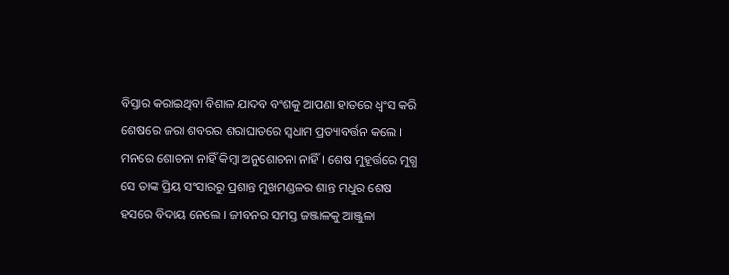ବିସ୍ତାର କରାଇଥିବା ବିଶାଳ ଯାଦବ ବଂଶକୁ ଆପଣା ହାତରେ ଧ୍ୱଂସ କରି ଶେଷରେ ଜରା ଶବରର ଶରାଘାତରେ ସ୍ୱଧାମ ପ୍ରତ୍ୟାବର୍ତ୍ତନ କଲେ । ମନରେ ଶୋଚନା ନାହିଁ କିମ୍ବା ଅନୁଶୋଚନା ନାହିଁ । ଶେଷ ମୁହୂର୍ତ୍ତରେ ମୁଗ୍ଧ ସେ ତାଙ୍କ ପ୍ରିୟ ସଂସାରରୁ ପ୍ରଶାନ୍ତ ମୁଖମଣ୍ଡଳର ଶାନ୍ତ ମଧୁର ଶେଷ ହସରେ ବିଦାୟ ନେଲେ । ଜୀବନର ସମସ୍ତ ଜଞ୍ଜାଳକୁ ଆଞ୍ଜୁଳା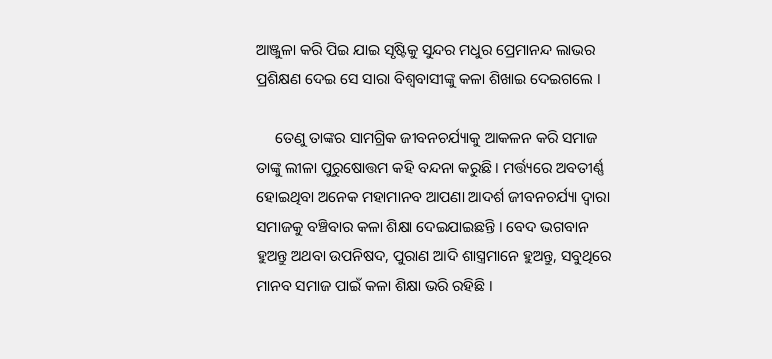ଆଞ୍ଜୁଳା କରି ପିଇ ଯାଇ ସୃଷ୍ଟିକୁ ସୁନ୍ଦର ମଧୁର ପ୍ରେମାନନ୍ଦ ଲାଭର ପ୍ରଶିକ୍ଷଣ ଦେଇ ସେ ସାରା ବିଶ୍ୱବାସୀଙ୍କୁ କଳା ଶିଖାଇ ଦେଇଗଲେ ।

     ତେଣୁ ତାଙ୍କର ସାମଗ୍ରିକ ଜୀବନଚର୍ଯ୍ୟାକୁ ଆକଳନ କରି ସମାଜ ତାଙ୍କୁ ଲୀଳା ପୁରୁଷୋତ୍ତମ କହି ବନ୍ଦନା କରୁଛି । ମର୍ତ୍ତ୍ୟରେ ଅବତୀର୍ଣ୍ଣ ହୋଇଥିବା ଅନେକ ମହାମାନବ ଆପଣା ଆଦର୍ଶ ଜୀବନଚର୍ଯ୍ୟା ଦ୍ୱାରା ସମାଜକୁ ବଞ୍ଚିବାର କଳା ଶିକ୍ଷା ଦେଇଯାଇଛନ୍ତି । ବେଦ ଭଗବାନ ହୁଅନ୍ତୁ ଅଥବା ଉପନିଷଦ, ପୁରାଣ ଆଦି ଶାସ୍ତ୍ରମାନେ ହୁଅନ୍ତୁ, ସବୁଥିରେ ମାନବ ସମାଜ ପାଇଁ କଳା ଶିକ୍ଷା ଭରି ରହିଛି ।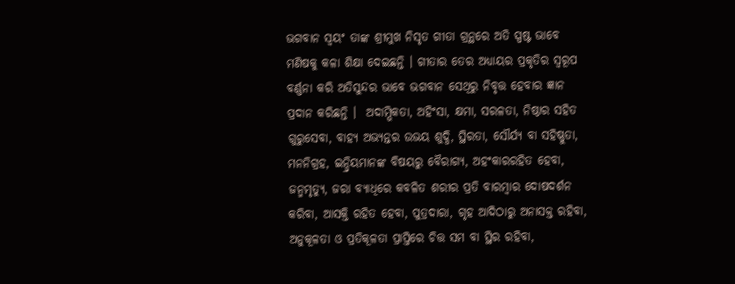ଭଗବାନ ସ୍ୱୟଂ ତାଙ୍କ ଶ୍ରୀମୁଖ ନିସୃତ ଗୀତା ଗ୍ରନ୍ଥରେ ଅତି ସ୍ପଷ୍ଟ ଭାବେ ମଣିଷକୁ କଳା ଶିକ୍ଷା ଦେଇଛନ୍ତି । ଗୀତାର ତେର ଅଧ୍ୟାୟର ପ୍ରକୃତିର ସ୍ୱରୂପ ବର୍ଣ୍ଣନା କରି ଅତିସୁନ୍ଦର ଭାବେ ଭଗବାନ ସେଥିରୁ ନିବୃତ୍ତ ହେବାର ଜ୍ଞାନ ପ୍ରଦାନ କରିଛନ୍ତି ।  ଅଦାମ୍ଭିକତା, ଅହିଂସା, କ୍ଷମା, ସରଳତା, ନିଷ୍ଠାର ସହିତ ଗୁରୁସେବା, ବାହ୍ୟ ଅଭ୍ୟନ୍ତର ଉଭୟ ଶୁଦ୍ଧି, ସ୍ଥିରତା, ସୌର୍ଯ୍ୟ ବା ସହିଷ୍ଣୁତା, ମନନିଗ୍ରହ, ଇନ୍ଦ୍ରିୟମାନଙ୍କ ବିଷୟରୁ ବୈରାଗ୍ୟ, ଅହଂକାରରହିତ ହେବା, ଜନ୍ମମୃତ୍ୟୁ, ଜରା ବ୍ୟାଧିରେ କବଳିତ ଶରୀର ପ୍ରତି ବାରମ୍ବାର ଦୋଷଦର୍ଶନ କରିବା, ଆସକ୍ତି ରହିତ ହେବା, ପୁତ୍ରଦାରା, ଗୃହ ଆଦିଠାରୁ ଅନାସକ୍ତ ରହିବା, ଅନୁକୂଳତା ଓ ପ୍ରତିକୂଳତା ପ୍ରାପ୍ତିରେ ଚିତ୍ତ ସମ ବା ସ୍ଥିର ରହିବା,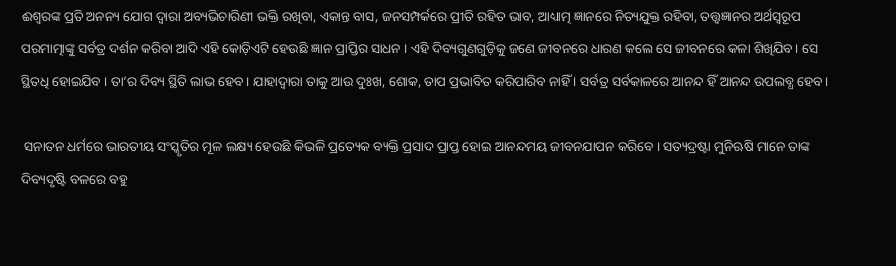ଈଶ୍ୱରଙ୍କ ପ୍ରତି ଅନନ୍ୟ ଯୋଗ ଦ୍ୱାରା ଅବ୍ୟଭିଚାରିଣୀ ଭକ୍ତି ରଖିବା, ଏକାନ୍ତ ବାସ, ଜନସମ୍ପର୍କରେ ପ୍ରୀତି ରହିତ ଭାବ, ଆଧ୍ୟାତ୍ମ ଜ୍ଞାନରେ ନିତ୍ୟଯୁକ୍ତ ରହିବା, ତତ୍ତ୍ୱଜ୍ଞାନର ଅର୍ଥସ୍ୱରୂପ ପରମାତ୍ମାଙ୍କୁ ସର୍ବତ୍ର ଦର୍ଶନ କରିବା ଆଦି ଏହି କୋଡ଼ିଏଟି ହେଉଛି ଜ୍ଞାନ ପ୍ରାପ୍ତିର ସାଧନ । ଏହି ଦିବ୍ୟଗୁଣଗୁଡ଼ିକୁ ଜଣେ ଜୀବନରେ ଧାରଣ କଲେ ସେ ଜୀବନରେ କଳା ଶିଖିଯିବ। ସେ ସ୍ଥିତଧି ହୋଇଯିବ । ତା’ର ଦିବ୍ୟ ସ୍ଥିତି ଲାଭ ହେବ। ଯାହାଦ୍ୱାରା ତାକୁ ଆଉ ଦୁଃଖ, ଶୋକ, ତାପ ପ୍ରଭାବିତ କରିପାରିବ ନାହିଁ । ସର୍ବତ୍ର ସର୍ବକାଳରେ ଆନନ୍ଦ ହିଁ ଆନନ୍ଦ ଉପଲବ୍ଧ ହେବ।

 ସନାତନ ଧର୍ମରେ ଭାରତୀୟ ସଂସ୍କୃତିର ମୂଳ ଲକ୍ଷ୍ୟ ହେଉଛି କିଭଳି ପ୍ରତ୍ୟେକ ବ୍ୟକ୍ତି ପ୍ରସାଦ ପ୍ରାପ୍ତ ହୋଇ ଆନନ୍ଦମୟ ଜୀବନଯାପନ କରିବେ । ସତ୍ୟଦ୍ରଷ୍ଟା ମୁନିଋଷି ମାନେ ତାଙ୍କ ଦିବ୍ୟଦୃଷ୍ଟି ବଳରେ ବହୁ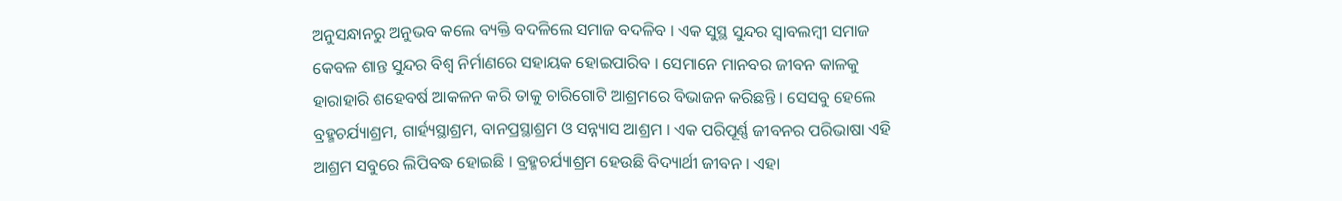ଅନୁସନ୍ଧାନରୁ ଅନୁଭବ କଲେ ବ୍ୟକ୍ତି ବଦଳିଲେ ସମାଜ ବଦଳିବ । ଏକ ସୁସ୍ଥ ସୁନ୍ଦର ସ୍ୱାବଲମ୍ବୀ ସମାଜ କେବଳ ଶାନ୍ତ ସୁନ୍ଦର ବିଶ୍ୱ ନିର୍ମାଣରେ ସହାୟକ ହୋଇପାରିବ । ସେମାନେ ମାନବର ଜୀବନ କାଳକୁ ହାରାହାରି ଶହେବର୍ଷ ଆକଳନ କରି ତାକୁ ଚାରିଗୋଟି ଆଶ୍ରମରେ ବିଭାଜନ କରିଛନ୍ତି । ସେସବୁ ହେଲେ ବ୍ରହ୍ମଚର୍ଯ୍ୟାଶ୍ରମ, ଗାର୍ହ୍ୟସ୍ଥାଶ୍ରମ, ବାନପ୍ରସ୍ଥାଶ୍ରମ ଓ ସନ୍ନ୍ୟାସ ଆଶ୍ରମ । ଏକ ପରିପୂର୍ଣ୍ଣ ଜୀବନର ପରିଭାଷା ଏହି ଆଶ୍ରମ ସବୁରେ ଲିପିବଦ୍ଧ ହୋଇଛି । ବ୍ରହ୍ମଚର୍ଯ୍ୟାଶ୍ରମ ହେଉଛି ବିଦ୍ୟାର୍ଥୀ ଜୀବନ । ଏହା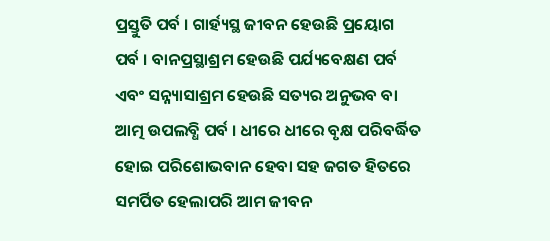ପ୍ରସ୍ତୁତି ପର୍ବ । ଗାର୍ହ୍ୟସ୍ଥ ଜୀବନ ହେଉଛି ପ୍ରୟୋଗ ପର୍ବ । ବାନପ୍ରସ୍ଥାଶ୍ରମ ହେଉଛି ପର୍ଯ୍ୟବେକ୍ଷଣ ପର୍ବ ଏବଂ ସନ୍ନ୍ୟାସାଶ୍ରମ ହେଉଛି ସତ୍ୟର ଅନୁଭବ ବା ଆତ୍ମ ଉପଲବ୍ଧି ପର୍ବ । ଧୀରେ ଧୀରେ ବୃକ୍ଷ ପରିବର୍ଦ୍ଧିତ ହୋଇ ପରିଶୋଭବାନ ହେବା ସହ ଜଗତ ହିତରେ ସମର୍ପିତ ହେଲାପରି ଆମ ଜୀବନ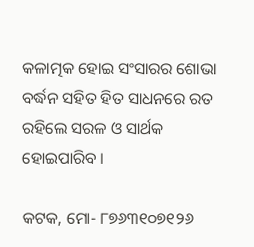କଳାତ୍ମକ ହୋଇ ସଂସାରର ଶୋଭା ବର୍ଦ୍ଧନ ସହିତ ହିତ ସାଧନରେ ରତ ରହିଲେ ସରଳ ଓ ସାର୍ଥକ ହୋଇପାରିବ ।

କଟକ, ମୋ- ୮୭୬୩୧୦୭୧୨୬